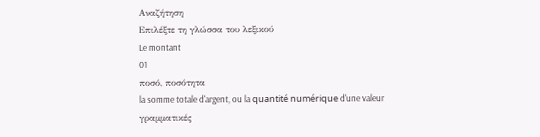Αναζήτηση
Επιλέξτε τη γλώσσα του λεξικού
Le montant
01
ποσό, ποσότητα
la somme totale d'argent, ou la quantité numérique d'une valeur
γραμματικές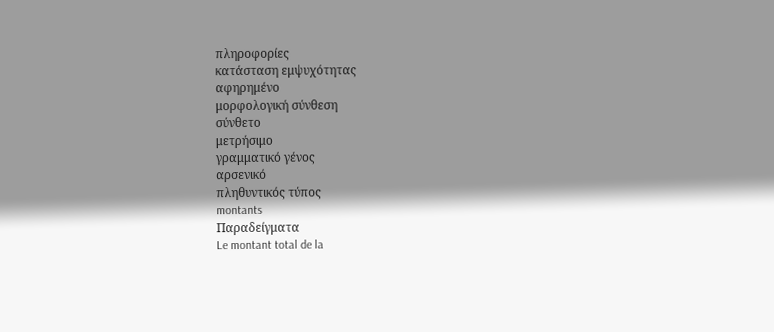πληροφορίες
κατάσταση εμψυχότητας
αφηρημένο
μορφολογική σύνθεση
σύνθετο
μετρήσιμο
γραμματικό γένος
αρσενικό
πληθυντικός τύπος
montants
Παραδείγματα
Le montant total de la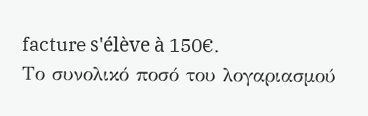facture s'élève à 150€.
Το συνολικό ποσό του λογαριασμού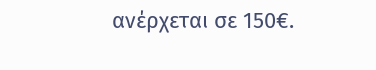ανέρχεται σε 150€.